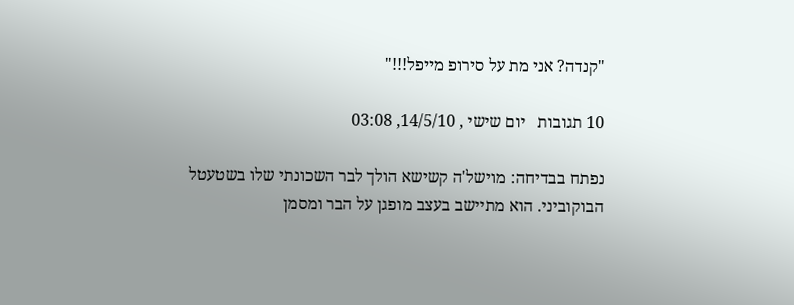"קנדה? אני מת על סירופ מייפל!!!"

10 תגובות   יום שישי , 14/5/10, 03:08

נפתח בבדיחה: מוישל'ה קשישא הולך לבר השכונתי שלו בשטעטל הבוקוביני. הוא מתיישב בעצב מופגן על הבר ומסמן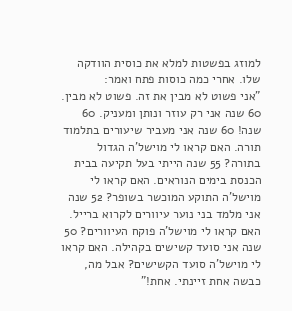למוזג בפשטות למלא את כוסית הוודקה שלו. אחרי כמה כוסות פתח ואמר:
"אני פשוט לא מבין את זה. פשוט לא מבין. 60 שנה אני רק עוזר ונותן ומעניק. 60 שנה! 60 שנה אני מעביר שיעורים בתלמוד תורה. האם קראו לי מוישל'ה הגדול בתורה? 55 שנה הייתי בעל תקיעה בבית הכנסת בימים הנוראים. האם קראו לי מוישל'ה התוקע המוכשר בשופר? 52 שנה אני מלמד בני נוער עיוורים לקרוא ברייל. האם קראו לי מוישל'ה פוקח העיוורים? 50 שנה אני סועד קשישים בקהילה. האם קראו לי מוישל'ה סועד הקשישים? אבל מה, כבשה אחת זיינתי. אחת!"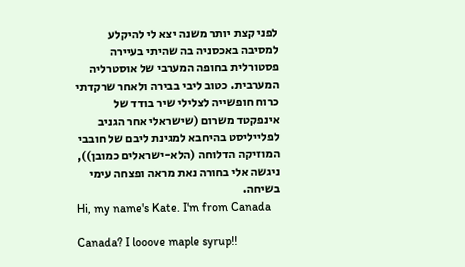לפני קצת יותר משנה יצא לי להיקלע למסיבה באכסניה בה שהיתי בעיירה פסטורלית בחופה המערבי של אוסטרליה המערבית. כטוב ליבי בבירה ולאחר שרקדתי כרוח חופשייה לצלילי שיר בודד של אינפקטד משרום (שישראלי אחר הגניב לפלייליסט בהיחבא למגינת ליבם של חובבי המוזיקה הדלוחה (הלא-ישראלים כמובן)), ניגשה אלי בחורה נאת מראה ופצחה עימי בשיחה.
Hi, my name's Kate. I'm from Canada

Canada? I looove maple syrup!!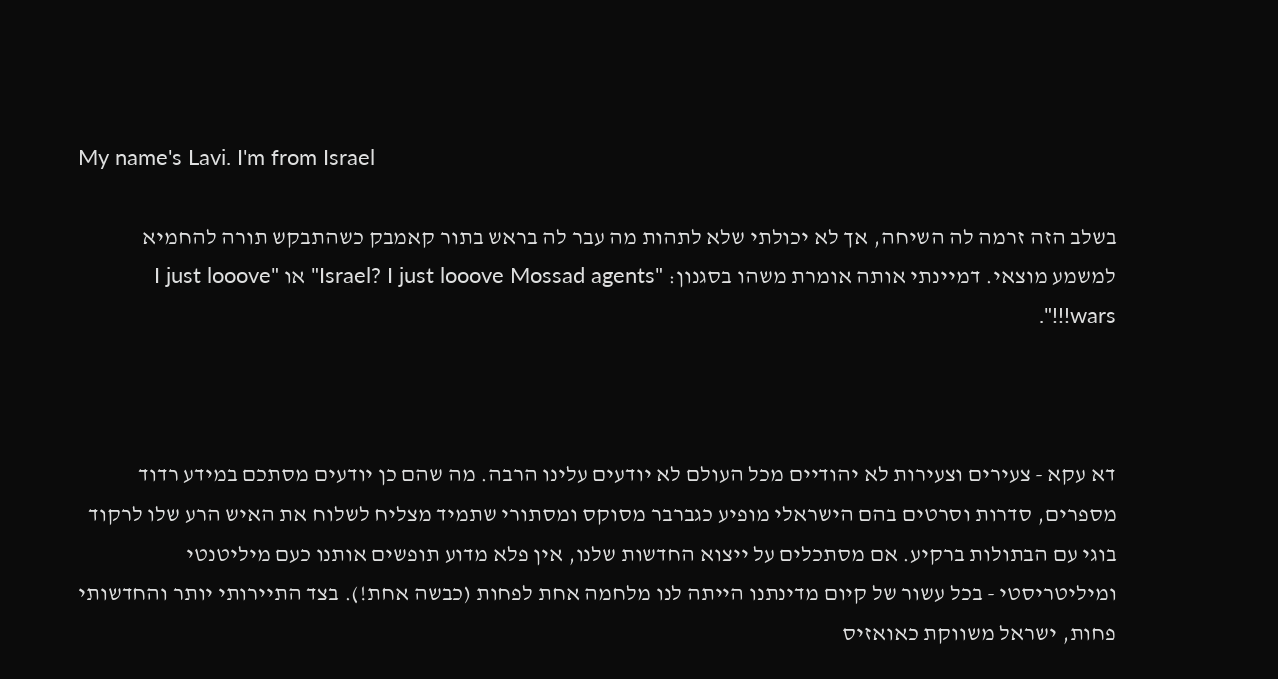My name's Lavi. I'm from Israel

בשלב הזה זרמה לה השיחה, אך לא יכולתי שלא לתהות מה עבר לה בראש בתור קאמבק כשהתבקש תורה להחמיא למשמע מוצאי. דמיינתי אותה אומרת משהו בסגנון: "Israel? I just looove Mossad agents" או "I just looove wars!!!".



דא עקא - צעירים וצעירות לא יהודיים מכל העולם לא יודעים עלינו הרבה. מה שהם כן יודעים מסתכם במידע רדוד מספרים, סדרות וסרטים בהם הישראלי מופיע כגברבר מסוקס ומסתורי שתמיד מצליח לשלוח את האיש הרע שלו לרקוד בוגי עם הבתולות ברקיע. אם מסתכלים על ייצוא החדשות שלנו, אין פלא מדוע תופשים אותנו כעם מיליטנטי ומיליטריסטי - בכל עשור של קיום מדינתנו הייתה לנו מלחמה אחת לפחות (כבשה אחת!). בצד התיירותי יותר והחדשותי פחות, ישראל משווקת כאואזיס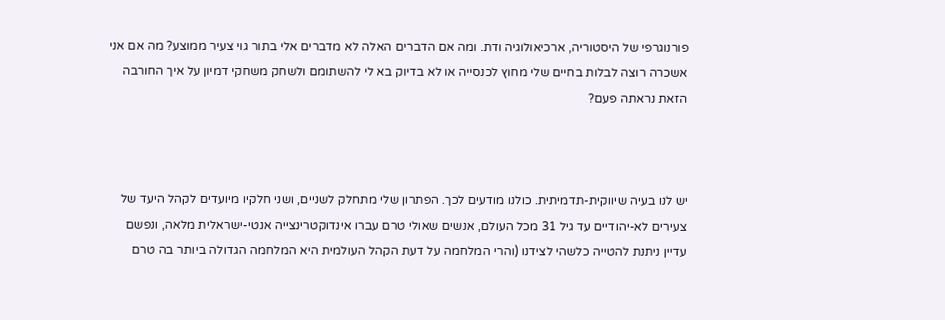פורנוגרפי של היסטוריה, ארכיאולוגיה ודת. ומה אם הדברים האלה לא מדברים אלי בתור גוי צעיר ממוצע? מה אם אני אשכרה רוצה לבלות בחיים שלי מחוץ לכנסייה או לא בדיוק בא לי להשתומם ולשחק משחקי דמיון על איך החורבה הזאת נראתה פעם?



יש לנו בעיה שיווקית-תדמיתית. כולנו מודעים לכך. הפתרון שלי מתחלק לשניים, ושני חלקיו מיועדים לקהל היעד של צעירים לא-יהודיים עד גיל 31 מכל העולם, אנשים שאולי טרם עברו אינדוקטרינצייה אנטי-ישראלית מלאה, ונפשם עדיין ניתנת להטייה כלשהי לצידנו (והרי המלחמה על דעת הקהל העולמית היא המלחמה הגדולה ביותר בה טרם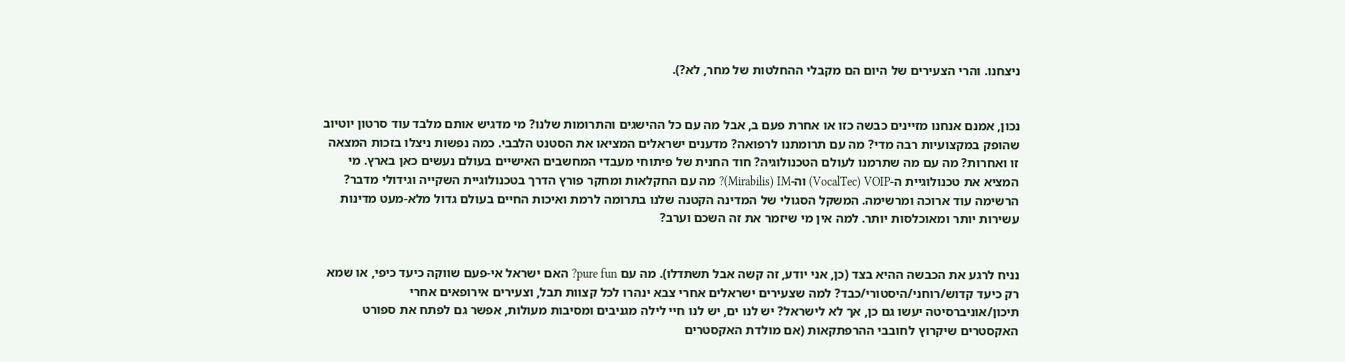ניצחנו. והרי הצעירים של היום הם מקבלי ההחלטות של מחר, לא?).


נכון, אמנם אנחנו מזיינים כבשה כזו או אחרת פעם ב, אבל מה עם כל ההישגים והתרומות שלנו? מי מדגיש אותם מלבד עוד סרטון יוטיוב שהופק במקצועיות רבה מדי? מה עם תרומתנו לרפואה? מדענים ישראלים המציאו את הסטנט הלבבי. כמה נפשות ניצלו בזכות המצאה זו ואחרות? מה עם מה שתרמנו לעולם הטכנולוגיה? חוד החנית של פיתוחי מעבדי המחשבים האישיים בעולם נעשים כאן בארץ. מי המציא את טכנולוגיית ה-VocalTec) VOIP) וה-Mirabilis) IM)? מה עם החקלאות ומחקר פורץ הדרך בטכנולוגיית השקייה וגידולי מדבר? הרשימה עוד ארוכה ומרשימה. המשקל הסגולי של המדינה הקטנה שלנו בתרומה לרמת ואיכות החיים בעולם גדול מלא-מעט מדינות עשירות יותר ומאוכלסות יותר. למה אין מי שיזמר את זה השכם וערב?


נניח לרגע את הכבשה ההיא בצד (כן, אני יודע, זה קשה אבל תשתדלו). מה עם pure fun? האם ישראל אי-פעם שווקה כיעד כיפי, או שמא רק כיעד קדוש/רוחני/היסטורי/כבד? למה שצעירים ישראלים אחרי צבא ינהרו לכל קצוות תבל, וצעירים אירופאים אחרי תיכון/אוניברסיטה יעשו גם כן, אך לא לישראל? יש לנו ים, יש לנו חיי לילה מגניבים ומסיבות מעולות, אפשר גם לפתח את ספורט האקסטרים שיקרוץ לחובבי ההרפתקאות (אם מולדת האקסטרים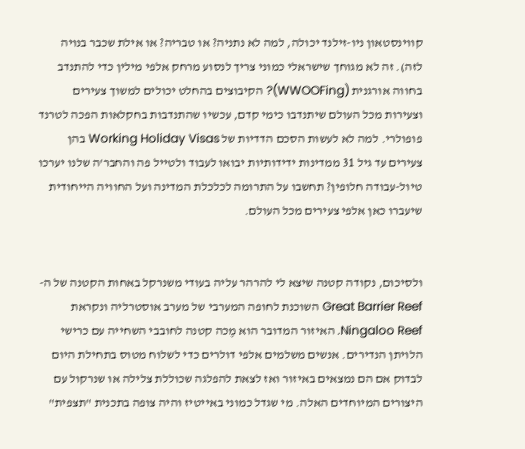קווינסטאון ניו-זילנד יכולה, למה לא נתניה? או טבריה? או אילת שכבר בנויה לזה). זה לא מגוחך שישראלי כמוני צריך לנסוע מרחק אלפי מילין כדי להתנדב בחווה אורגנית (WWOOFing)? הקיבוצים בהחלט יכולים למשוך צעירים וצעירות מכל העולם שיתנדבו כימי קדם, עכשיו שהתנדבות בחקלאות הפכה לטרנד פופולרי. למה לא לעשות הסכם הדדיות של Working Holiday Visas בהן צעירים עד גיל 31 ממדינות ידידותיות יבואו לעבוד ולטייל פה והחבר'ה שלנו יערכו טיול-עבודה חלופין? תחשבו על התרומה לכלכלת המדינה ועל החוויה הייחודית שיעברו כאן אלפי צעירים מכל העולם.


ולסיכום, נקודה קטנה שיצא לי להרהר עליה בעודי משנרקל באחות הקטנה של ה-Great Barrier Reef השוכנת לחופה המערבי של מערב אוסטרליה ונקראת Ningaloo Reef. האיזור המדובר הוא מֶכה קטנה לחובבי השחייה עם כרישי הלויתן הנדירים. אנשים משלמים אלפי דולרים כדי לשלוח מטוס בתחילת היום לבדוק אם הם נמצאים באיזור ואז לצאת להפלגה שכוללת צלילה או שנרקול עם היצורים המיוחדים האלה. מי שגדל כמוני באייטיז והיה צופה בתכנית "תצפית"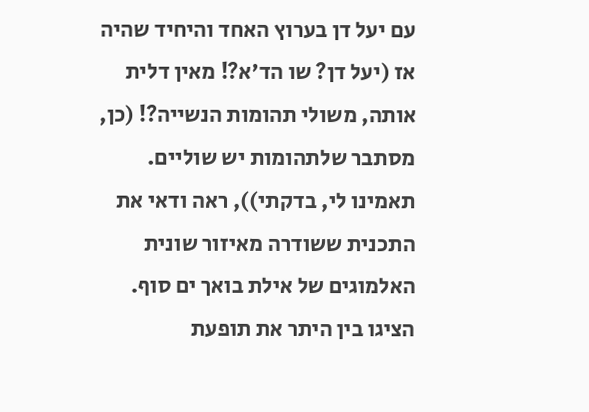עם יעל דן בערוץ האחד והיחיד שהיה אז (יעל דן? שו הד'א?! מאין דלית אותה, משולי תהומות הנשייה?! (כן, מסתבר שלתהומות יש שוליים. תאמינו לי, בדקתי)), ראה ודאי את התכנית ששודרה מאיזור שונית האלמוגים של אילת בואך ים סוף. הציגו בין היתר את תופעת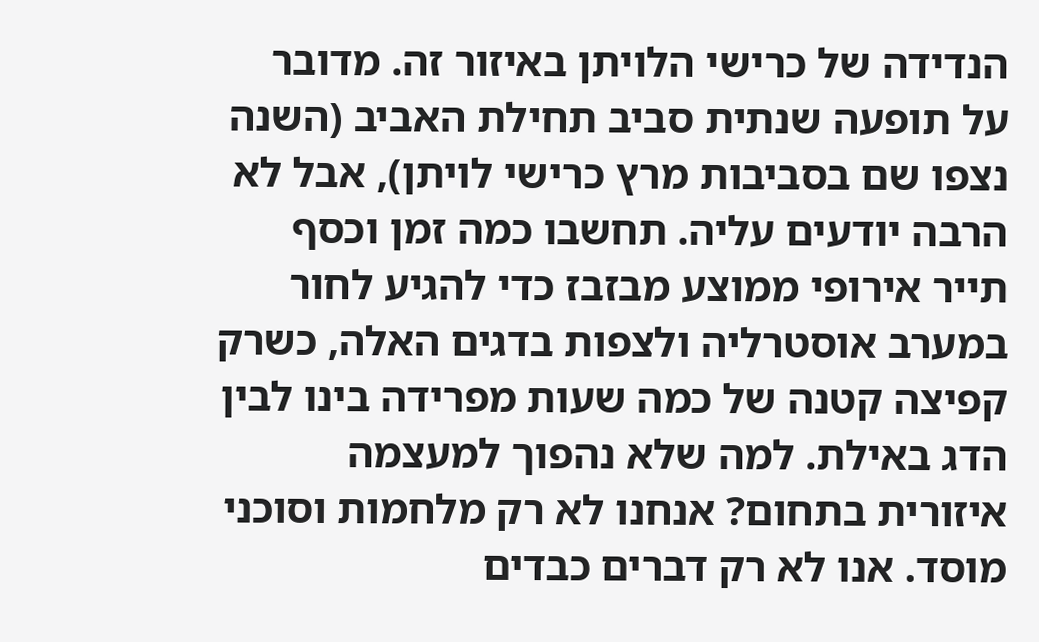הנדידה של כרישי הלויתן באיזור זה. מדובר על תופעה שנתית סביב תחילת האביב (השנה נצפו שם בסביבות מרץ כרישי לויתן), אבל לא הרבה יודעים עליה. תחשבו כמה זמן וכסף תייר אירופי ממוצע מבזבז כדי להגיע לחור במערב אוסטרליה ולצפות בדגים האלה, כשרק קפיצה קטנה של כמה שעות מפרידה בינו לבין הדג באילת. למה שלא נהפוך למעצמה איזורית בתחום? אנחנו לא רק מלחמות וסוכני מוסד. אנו לא רק דברים כבדים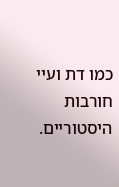כמו דת ועיי חורבות היסטוריים.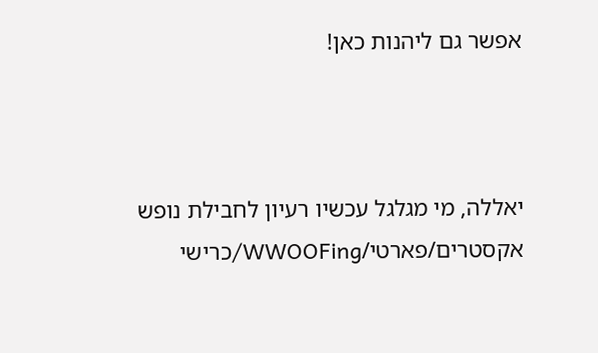אפשר גם ליהנות כאן!



יאללה, מי מגלגל עכשיו רעיון לחבילת נופש אקסטרים/פארטי/WWOOFing/כרישי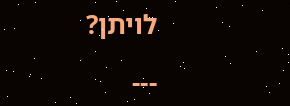לויתן?

---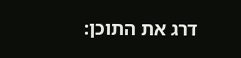דרג את התוכן: